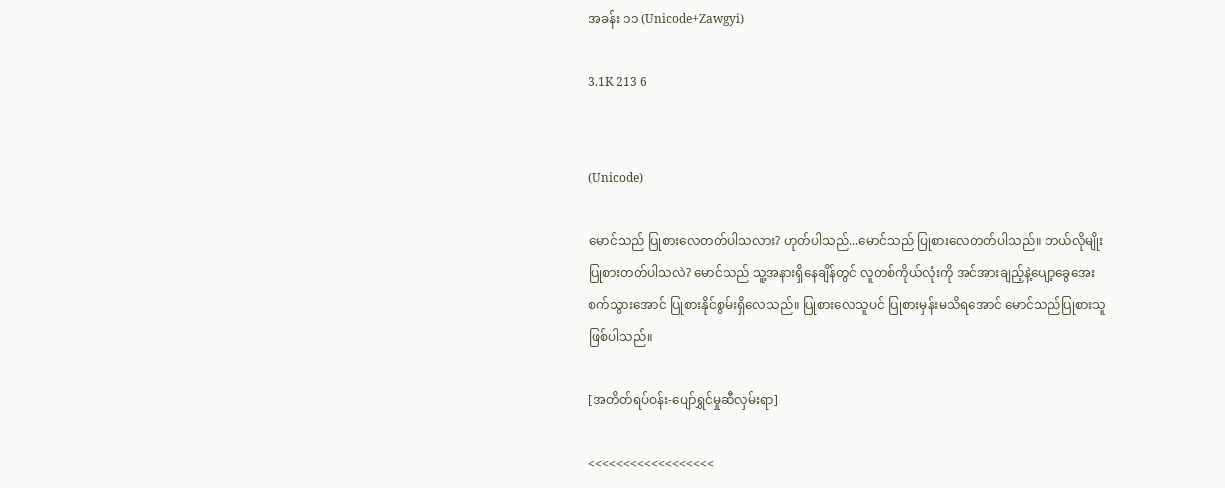အခန်း ၁၁ (Unicode+Zawgyi)

3.1K 213 6


(Unicode)

မောင်သည် ပြုစားလေတတ်ပါသလား? ဟုတ်ပါသည်...မောင်သည် ပြုစားလေတတ်ပါသည်။ ဘယ်လိုမျိုးပြုစားတတ်ပါသလဲ? မောင်သည် သူ့အနားရှိနေချိန်တွင် လူတစ်ကိုယ်လုံးကို အင်အားချည့်နဲ့ပျော့ခွေအေးစက်သွားအောင် ပြုစားနိုင်စွမ်းရှိလေသည်။ ပြုစားလေသူပင် ပြုစားမှန်းမသိရအောင် မောင်သည်ပြုစားသူဖြစ်ပါသည်။

[အတိတ်ရပ်ဝန်း-ပျော်ရွှင်မှုဆီလှမ်းရာ]

<<<<<<<<<<<<<<<<<<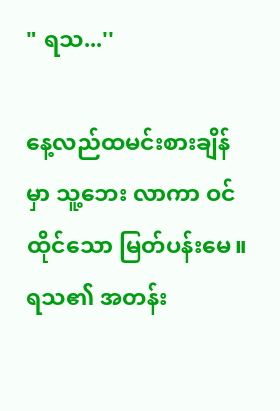" ရသ...''

နေ့လည်ထမင်းစားချိန်မှာ သူ့ဘေး လာကာ ဝင်ထိုင်သော မြတ်ပန်းမေ။ ရသ၏ အတန်း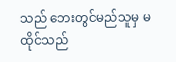သည် ဘေးတွင်မည်သူမှ မထိုင်သည်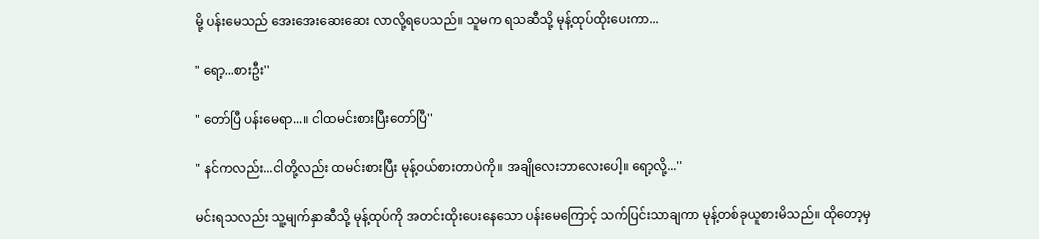မို့ ပန်းမေသည် အေးအေးဆေးဆေး လာလို့ရပေသည်။ သူမက ရသဆီသို့ မုန့်ထုပ်ထိုးပေးကာ...

" ရော့...စားဦး''

" တော်ပြီ ပန်းမေရာ...။ ငါထမင်းစားပြီးတော်ပြီ''

" နင်ကလည်း...ငါတို့လည်း ထမင်းစားပြီး မုန့်ဝယ်စားတာပဲကို။ အချိုလေးဘာလေးပေါ့။ ရော့လို့...''

မင်းရသလည်း သူ့မျက်နှာဆီသို့ မုန့်ထုပ်ကို အတင်းထိုးပေးနေသော ပန်းမေကြောင့် သက်ပြင်းသာချကာ မုန့်တစ်ခုယူစားမိသည်။ ထိုတော့မှ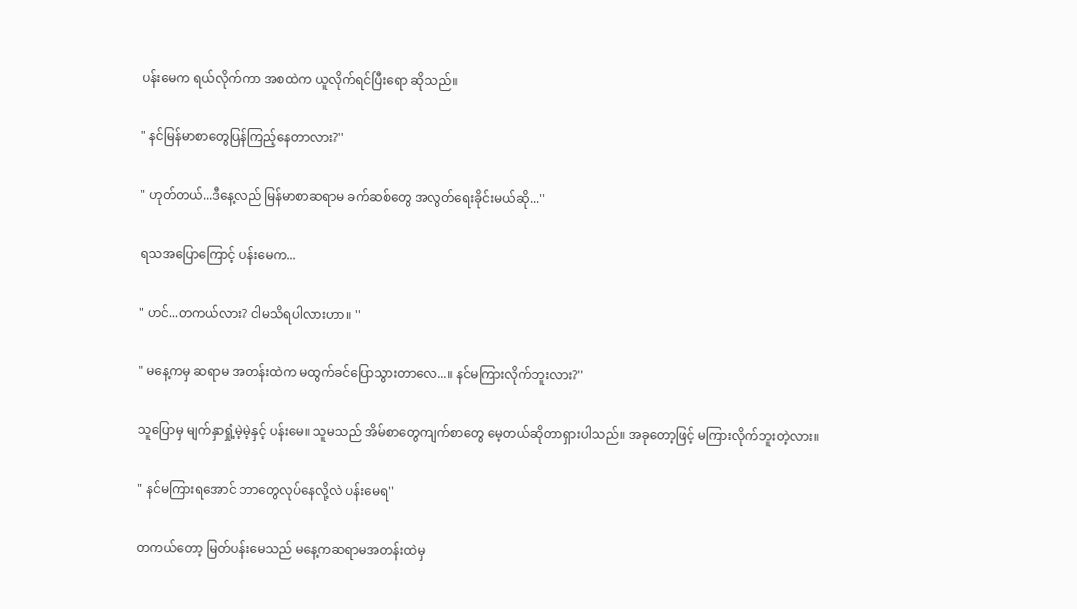ပန်းမေက ရယ်လိုက်ကာ အစထဲက ယူလိုက်ရင်ပြီးရော ဆိုသည်။

" နင်မြန်မာစာတွေပြန်ကြည့်နေတာလား?''

" ဟုတ်တယ်...ဒီနေ့လည် မြန်မာစာဆရာမ ခက်ဆစ်တွေ အလွတ်ရေးခိုင်းမယ်ဆို...''

ရသအပြောကြောင့် ပန်းမေက...

" ဟင်...တကယ်လား? ငါမသိရပါလားဟာ။ ''

" မနေ့ကမှ ဆရာမ အတန်းထဲက မထွက်ခင်ပြောသွားတာလေ...။ နင်မကြားလိုက်ဘူးလား?''

သူပြောမှ မျက်နှာရှုံ့မဲ့မဲ့နှင့် ပန်းမေ။ သူမသည် အိမ်စာတွေကျက်စာတွေ မေ့တယ်ဆိုတာရှားပါသည်။ အခုတော့ဖြင့် မကြားလိုက်ဘူးတဲ့လား။

" နင်မကြားရအောင် ဘာတွေလုပ်နေလို့လဲ ပန်းမေရ''

တကယ်တော့ မြတ်ပန်းမေသည် မနေ့ကဆရာမအတန်းထဲမှ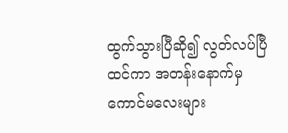ထွက်သွားပြီဆို၍ လွတ်လပ်ပြီထင်ကာ အတန်းနောက်မှ ကောင်မလေးများ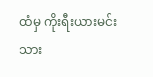ထံမှ ကိုးရီးယားမင်းသား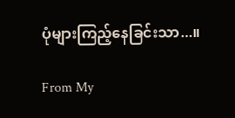ပုံများကြည့်နေခြင်းသာ...။

From My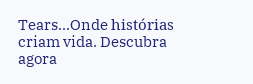Tears...Onde histórias criam vida. Descubra agora